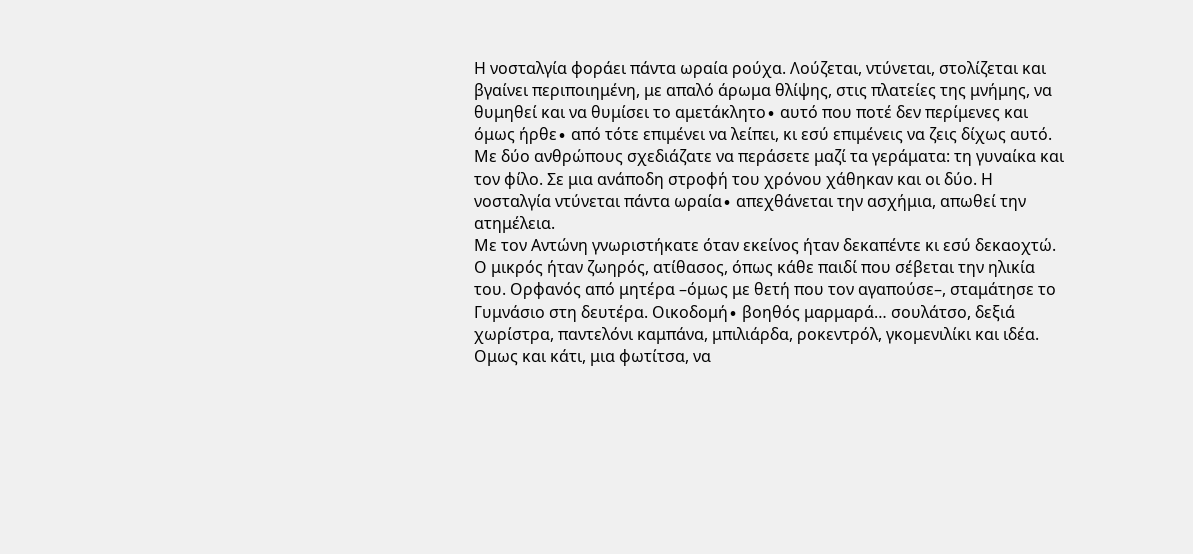Η νοσταλγία φοράει πάντα ωραία ρούχα. Λούζεται, ντύνεται, στολίζεται και βγαίνει περιποιημένη, με απαλό άρωμα θλίψης, στις πλατείες της μνήμης, να θυμηθεί και να θυμίσει το αμετάκλητο∙ αυτό που ποτέ δεν περίμενες και όμως ήρθε∙ από τότε επιμένει να λείπει, κι εσύ επιμένεις να ζεις δίχως αυτό. Με δύο ανθρώπους σχεδιάζατε να περάσετε μαζί τα γεράματα: τη γυναίκα και τον φίλο. Σε μια ανάποδη στροφή του χρόνου χάθηκαν και οι δύο. Η νοσταλγία ντύνεται πάντα ωραία∙ απεχθάνεται την ασχήμια, απωθεί την ατημέλεια.
Με τον Αντώνη γνωριστήκατε όταν εκείνος ήταν δεκαπέντε κι εσύ δεκαοχτώ. Ο μικρός ήταν ζωηρός, ατίθασος, όπως κάθε παιδί που σέβεται την ηλικία του. Ορφανός από μητέρα –όμως με θετή που τον αγαπούσε–, σταμάτησε το Γυμνάσιο στη δευτέρα. Οικοδομή∙ βοηθός μαρμαρά… σουλάτσο, δεξιά χωρίστρα, παντελόνι καμπάνα, μπιλιάρδα, ροκεντρόλ, γκομενιλίκι και ιδέα. Ομως και κάτι, μια φωτίτσα, να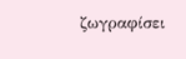ζωγραφίσει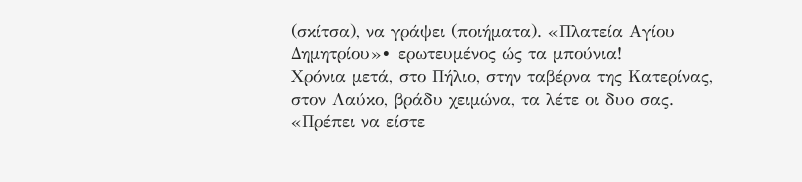(σκίτσα), να γράψει (ποιήματα). «Πλατεία Αγίου Δημητρίου»∙ ερωτευμένος ώς τα μπούνια!
Χρόνια μετά, στο Πήλιο, στην ταβέρνα της Κατερίνας, στον Λαύκο, βράδυ χειμώνα, τα λέτε οι δυο σας. «Πρέπει να είστε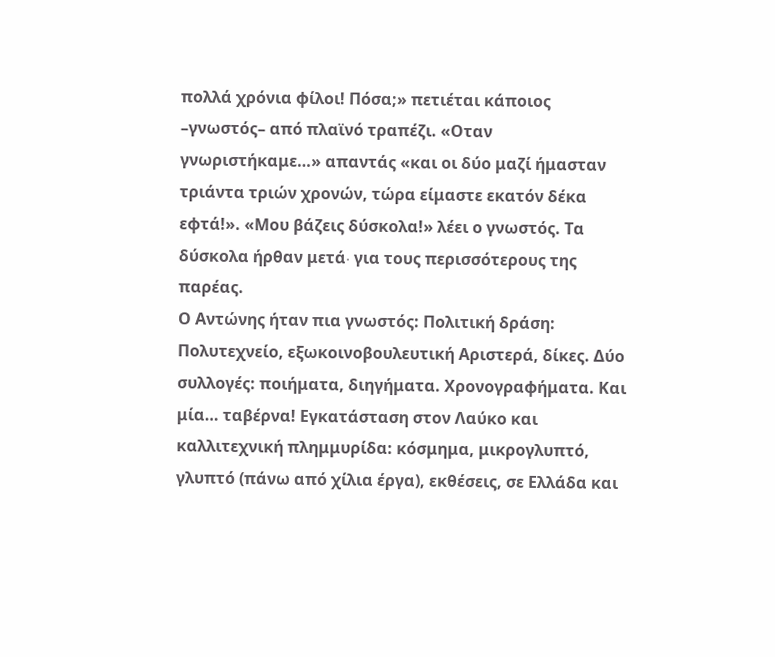πολλά χρόνια φίλοι! Πόσα;» πετιέται κάποιος –γνωστός– από πλαϊνό τραπέζι. «Οταν γνωριστήκαμε…» απαντάς «και οι δύο μαζί ήμασταν τριάντα τριών χρονών, τώρα είμαστε εκατόν δέκα εφτά!». «Μου βάζεις δύσκολα!» λέει ο γνωστός. Τα δύσκολα ήρθαν μετά∙ για τους περισσότερους της παρέας.
Ο Αντώνης ήταν πια γνωστός: Πολιτική δράση: Πολυτεχνείο, εξωκοινοβουλευτική Αριστερά, δίκες. Δύο συλλογές: ποιήματα, διηγήματα. Χρονογραφήματα. Και μία… ταβέρνα! Εγκατάσταση στον Λαύκο και καλλιτεχνική πλημμυρίδα: κόσμημα, μικρογλυπτό, γλυπτό (πάνω από χίλια έργα), εκθέσεις, σε Ελλάδα και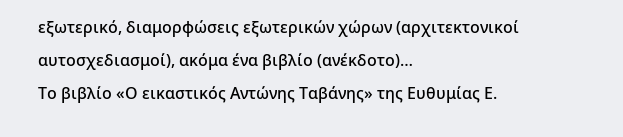εξωτερικό, διαμορφώσεις εξωτερικών χώρων (αρχιτεκτονικοί αυτοσχεδιασμοί), ακόμα ένα βιβλίο (ανέκδοτο)…
Το βιβλίο «Ο εικαστικός Αντώνης Ταβάνης» της Ευθυμίας Ε.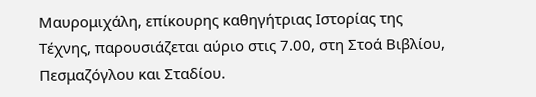Μαυρομιχάλη, επίκουρης καθηγήτριας Ιστορίας της Τέχνης, παρουσιάζεται αύριο στις 7.00, στη Στοά Βιβλίου, Πεσμαζόγλου και Σταδίου.